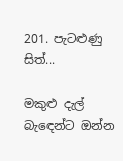201. පැටළුණු සිත්...

මකුළු දැල් බැඳෙන්ට ඔන්න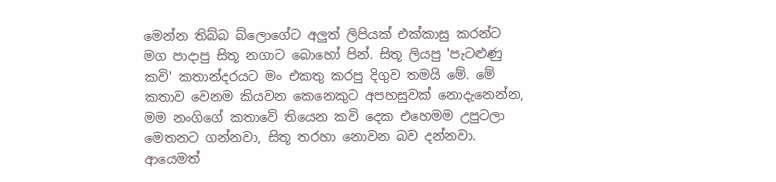මෙන්න තිබ්බ බ්ලොගේට අලුත් ලිපියක් එක්කාසු කරන්ට මග පාදාපු සිතූ නගාට බොහෝ පින්. සිතූ ලියපු 'පැටළුණු කවි' කතාන්දරයට මං එකතු කරපු දිගුව තමයි මේ. මේ කතාව වෙනම කියවන කෙනෙකුට අපහසුවක් නොදැනෙන්න, මම නංගිගේ කතාවේ තියෙන කවි දෙක එහෙමම උපුටලා මෙතනට ගන්නවා, සිතූ තරහා නොවන බව දන්නවා. ආයෙමත්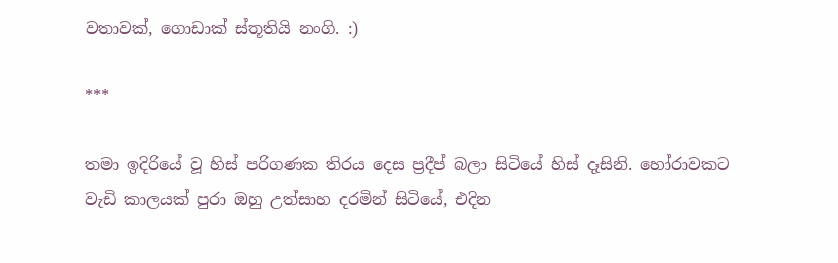වතාවක්, ගොඩාක් ස්තූතියි නංගි. :)

***

තමා ඉදිරියේ වූ හිස් පරිගණක තිරය දෙස ප්‍රදීප් බලා සිටියේ හිස් දෑසිනි. හෝරාවකට වැඩි කාලයක් පුරා ඔහු උත්සාහ දරමින් සිටියේ, එදින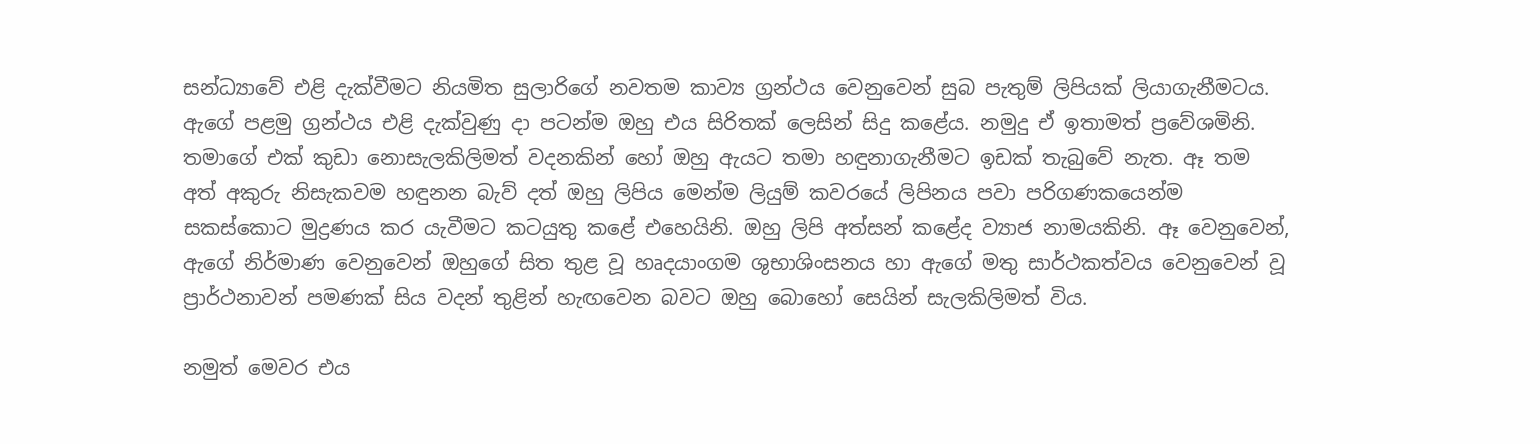සන්ධ්‍යාවේ එළි දැක්වීමට නියමිත සුලාරිගේ නවතම කාව්‍ය ග්‍රන්ථය වෙනුවෙන් සුබ පැතුම් ලිපියක් ලියාගැනීමටය. ඇගේ පළමු ග්‍රන්ථය එළි දැක්වුණු දා පටන්ම ඔහු එය සිරිතක් ලෙසින් සිදු කළේය. නමුදු ඒ ඉතාමත් ප්‍රවේශමිනි. තමාගේ එක් කුඩා නොසැලකිලිමත් වදනකින් හෝ ඔහු ඇයට තමා හඳුනාගැනීමට ඉඩක් තැබුවේ නැත. ඈ තම අත් අකුරු නිසැකවම හඳුනන බැව් දත් ඔහු ලිපිය මෙන්ම ලියුම් කවරයේ ලිපිනය පවා පරිගණකයෙන්ම සකස්කොට මුද්‍රණය කර යැවීමට කටයුතු කළේ එහෙයිනි. ඔහු ලිපි අත්සන් කළේද ව්‍යාජ නාමයකිනි. ඈ වෙනුවෙන්, ඇගේ නිර්මාණ වෙනුවෙන් ඔහුගේ සිත තුළ වූ හෘදයාංගම ශුභාශිංසනය හා ඇගේ මතු සාර්ථකත්වය වෙනුවෙන් වූ ප්‍රාර්ථනාවන් පමණක් සිය වදන් තුළින් හැඟවෙන බවට ඔහු බොහෝ සෙයින් සැලකිලිමත් විය.

නමුත් මෙවර එය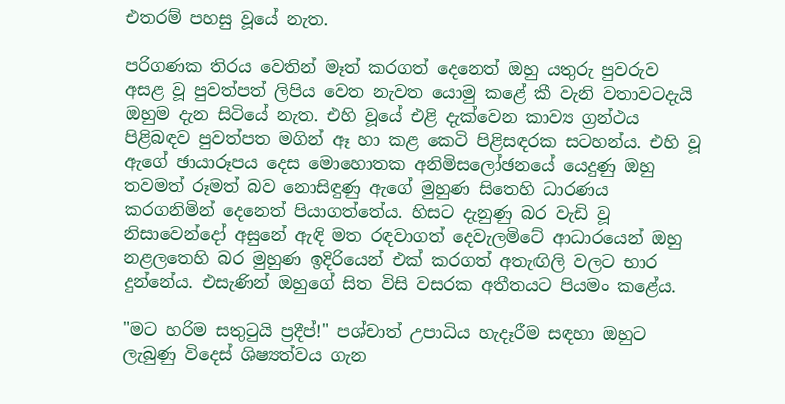එතරම් පහසු වූයේ නැත.

පරිගණක තිරය වෙතින් මෑත් කරගත් දෙනෙත් ඔහු යතුරු පුවරුව අසළ වූ පුවත්පත් ලිපිය වෙත නැවත යොමු කළේ කී වැනි වතාවටදැයි ඔහුම දැන සිටියේ නැත. එහි වූයේ එළි දැක්වෙන කාව්‍ය ග්‍රන්ථය පිළිබඳව පුවත්පත මගින් ඈ හා කළ කෙටි පිළිසඳරක සටහන්ය. එහි වූ ඇගේ ඡායාරූපය දෙස මොහොතක අනිමිසලෝඡනයේ යෙදුණු ඔහු තවමත් රූමත් බව නොසිඳුණු ඇගේ මුහුණ සිතෙහි ධාරණය කරගනිමින් දෙනෙත් පියාගත්තේය. හිසට දැනුණු බර වැඩි වූ නිසාවෙන්දෝ අසුනේ ඇඳි මත රඳවාගත් දෙවැලමිටේ ආධාරයෙන් ඔහු නළලතෙහි බර මුහුණ ඉදිරියෙන් එක් කරගත් අතැඟිලි වලට භාර දුන්නේය. එසැණින් ඔහුගේ සිත විසි වසරක අතීතයට පියමං කළේය.

"මට හරිම සතුටුයි ප්‍රදීප්!" පශ්චාත් උපාධිය හැදෑරීම සඳහා ඔහුට ලැබුණු විදෙස් ශිෂ්‍යත්වය ගැන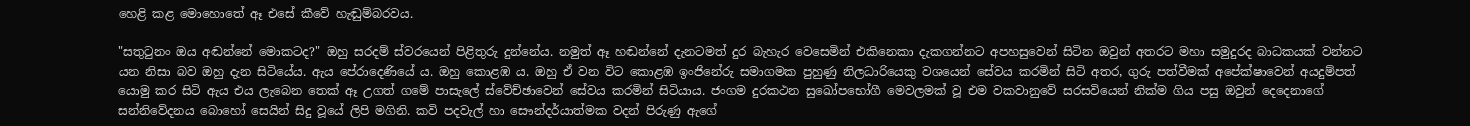හෙළි කළ මොහොතේ ඈ එසේ කීවේ හැඬුම්බරවය.

"සතුටුනං ඔය අඬන්නේ මොකටද?" ඔහු සරදම් ස්වරයෙන් පිළිතුරු දුන්නේය. නමුත් ඈ හඬන්නේ දැනටමත් දුර බැහැර වෙසෙමින් එකිනෙකා දැකගන්නට අපහසුවෙන් සිටින ඔවුන් අතරට මහා සමුදුරද බාධකයක් වන්නට යන නිසා බව ඔහු දැන සිටියේය. ඇය පේරාදෙණියේ ය. ඔහු කොළඹ ය. ඔහු ඒ වන විට කොළඹ ඉංජිනේරු සමාගමක පුහුණු නිලධාරියෙකු වශයෙන් සේවය කරමින් සිටි අතර, ගුරු පත්වීමක් අපේක්ෂාවෙන් අයදුම්පත් යොමු කර සිටි ඇය එය ලැබෙන තෙක් ඈ උගත් ගමේ පාසැලේ ස්වේච්ඡාවෙන් සේවය කරමින් සිටියාය. ජංගම දුරකථන සුඛෝපභෝගී මෙවලමක් වූ එම වකවානුවේ සරසවියෙන් නික්ම ගිය පසු ඔවුන් දෙදෙනාගේ සන්නිවේදනය බොහෝ සෙයින් සිදු වූයේ ලිපි මගිනි. කවි පදවැල් හා සෞන්දර්යාත්මක වදන් පිරුණු ඇගේ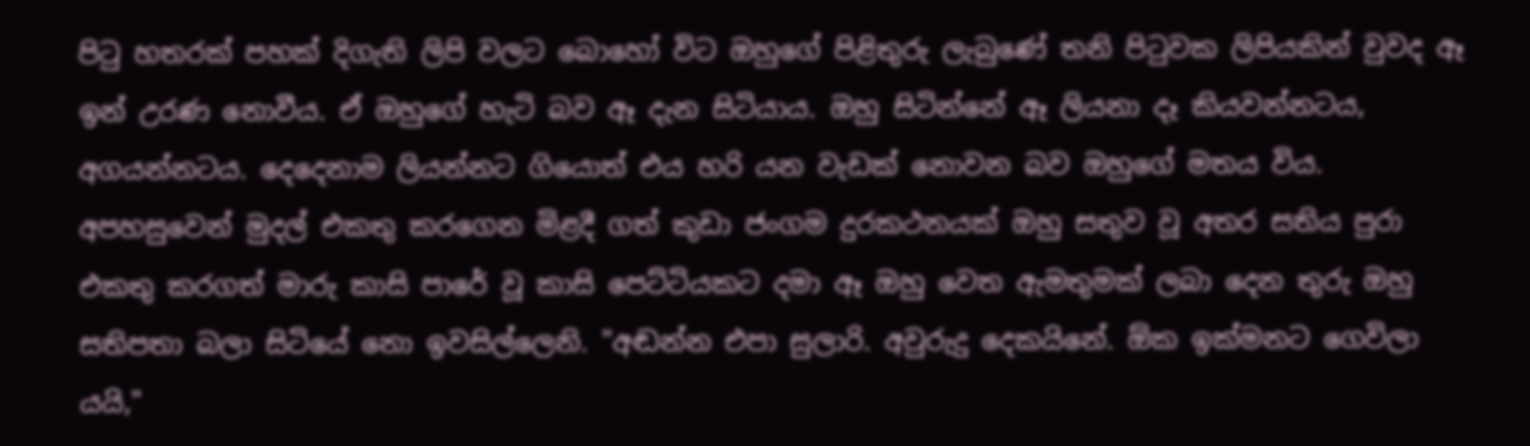පිටු හතරක් පහක් දිගැති ලිපි වලට බොහෝ විට ඔහුගේ පිළිතුරු ලැබුණේ තනි පිටුවක ලිපියකින් වුවද ඈ ඉන් උරණ නොවීය. ඒ ඔහුගේ හැටි බව ඈ දැන සිටියාය. ඔහු සිටින්නේ ඈ ලියනා දෑ කියවන්නටය, අගයන්නටය. දෙදෙනාම ලියන්නට ගියොත් එය හරි යන වැඩක් නොවන බව ඔහුගේ මතය විය. අපහසුවෙන් මුදල් එකතු කරගෙන මිළදී ගත් කුඩා ජංගම දුරකථනයක් ඔහු සතුව වූ අතර සතිය පුරා එකතු කරගත් මාරු කාසි පාරේ වූ කාසි පෙට්ටියකට දමා ඈ ඔහු වෙත ඇමතුමක් ලබා දෙන තුරු ඔහු සතිපතා බලා සිටියේ නො ඉවසිල්ලෙනි. "අඬන්න එපා සුලාරි. අවුරුදු දෙකයිනේ. ඕක ඉක්මනට ගෙවිලා යයි,"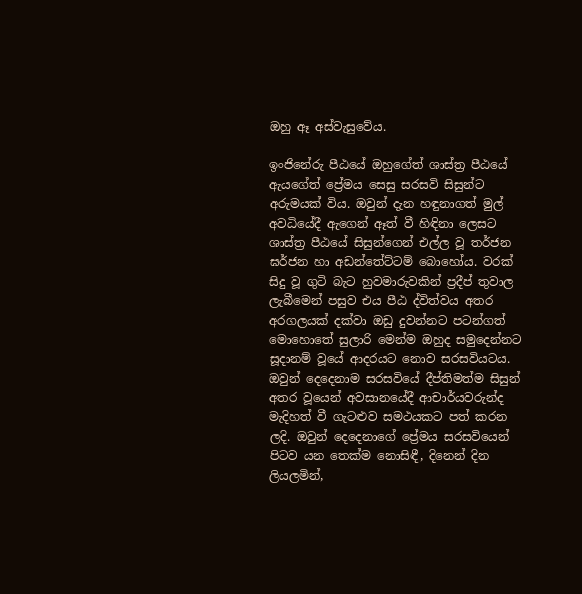ඔහු ඈ අස්වැසුවේය.

ඉංජිනේරු පීඨයේ ඔහුගේත් ශාස්ත්‍ර පීඨයේ ඇයගේත් ප්‍රේමය සෙසු සරසවි සිසුන්ට අරුමයක් විය. ඔවුන් දැන හඳුනාගත් මුල් අවධියේදී ඇගෙන් ඈත් වී හිඳිනා ලෙසට ශාස්ත්‍ර පීඨයේ සිසුන්ගෙන් එල්ල වූ තර්ජන ඝර්ජන හා අඩන්තේට්ටම් බොහෝය. වරක් සිදු වූ ගුටි බැට හුවමාරුවකින් ප්‍රදීප් තුවාල ලැබීමෙන් පසුව එය පීඨ ද්විත්වය අතර අරගලයක් දක්වා ඔඩු දුවන්නට පටන්ගත් මොහොතේ සුලාරි මෙන්ම ඔහුද සමුදෙන්නට සූදානම් වූයේ ආදරයට නොව සරසවියටය. ඔවුන් දෙදෙනාම සරසවියේ දීප්තිමත්ම සිසුන් අතර වූයෙන් අවසානයේදී ආචාර්යවරුන්ද මැදිහත් වී ගැටළුව සමථයකට පත් කරන ලදි. ඔවුන් දෙදෙනාගේ ප්‍රේමය සරසවියෙන් පිටව යන තෙක්ම නොසිඳී, දිනෙන් දින ලියලමින්,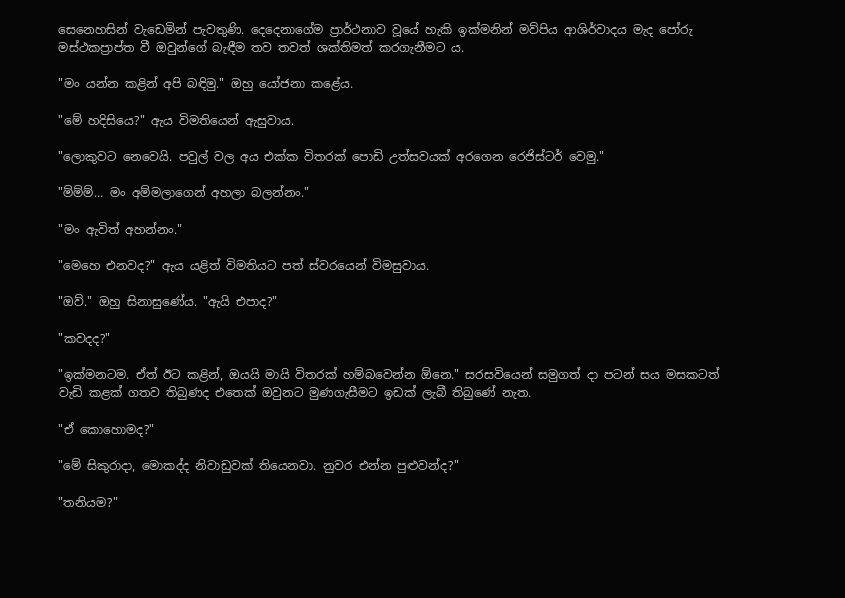සෙනෙහසින් වැඩෙමින් පැවතුණි. දෙදෙනාගේම ප්‍රාර්ථනාව වූයේ හැකි ඉක්මනින් මව්පිය ආශිර්වාදය මැද පෝරු මස්ථකප්‍රාප්ත වී ඔවුන්ගේ බැඳීම තව තවත් ශක්තිමත් කරගැනීමට ය.

"මං යන්න කළින් අපි බඳිමු." ඔහු යෝජනා කළේය.

"මේ හදිසියෙ?" ඇය විමතියෙන් ඇසුවාය.

"ලොකුවට නෙවෙයි. පවුල් වල අය එක්ක විතරක් පොඩි උත්සවයක් අරගෙන රෙජිස්ටර් වෙමු."

"ම්ම්ම්... මං අම්මලාගෙන් අහලා බලන්නං."

"මං ඇවිත් අහන්නං."

"මෙහෙ එනවද?" ඇය යළිත් විමතියට පත් ස්වරයෙන් විමසුවාය.

"ඔව්." ඔහු සිනාසුණේය. "ඇයි එපාද?"

"කවදද?"

"ඉක්මනටම. ඒත් ඊට කළින්, ඔයයි මායි විතරක් හම්බවෙන්න ඕනෙ." සරසවියෙන් සමුගත් දා පටන් සය මසකටත් වැඩි කළක් ගතව තිබුණද එතෙක් ඔවුනට මුණගැසීමට ඉඩක් ලැබී තිබුණේ නැත.

"ඒ කොහොමද?"

"මේ සිකුරාදා, මොකද්ද නිවාඩුවක් තියෙනවා. නුවර එන්න පුළුවන්ද?"

"තනියම?"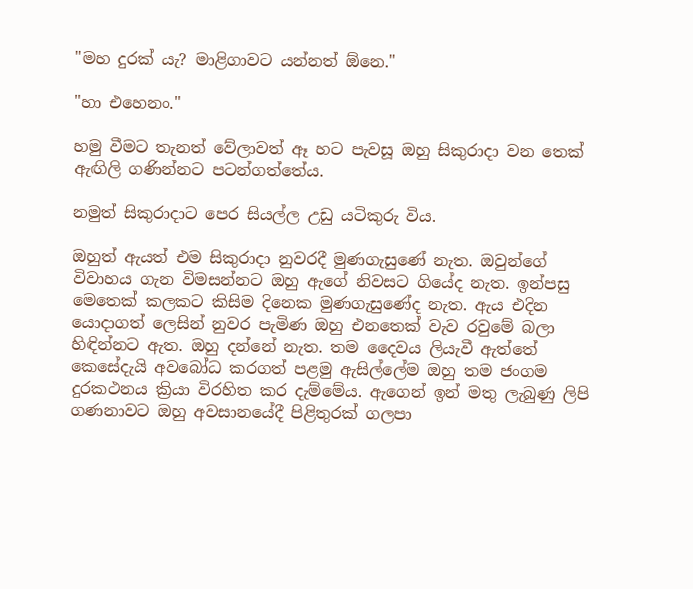"මහ දුරක් යැ? මාළිගාවට යන්නත් ඕනෙ."

"හා එහෙනං."

හමු වීමට තැනත් වේලාවත් ඈ හට පැවසූ ඔහු සිකුරාදා වන තෙක් ඇඟිලි ගණින්නට පටන්ගත්තේය.

නමුත් සිකුරාදාට පෙර සියල්ල උඩු යටිකුරු විය.

ඔහුත් ඇයත් එම සිකුරාදා නුවරදී මුණගැසුණේ නැත. ඔවුන්ගේ විවාහය ගැන විමසන්නට ඔහු ඇගේ නිවසට ගියේද නැත. ඉන්පසු මෙතෙක් කලකට කිසිම දිනෙක මුණගැසුණේද නැත. ඇය එදින යොදාගත් ලෙසින් නුවර පැමිණ ඔහු එනතෙක් වැව රවුමේ බලා හිඳින්නට ඇත. ඔහු දන්නේ නැත. තම දෛවය ලියැවී ඇත්තේ කෙසේදැයි අවබෝධ කරගත් පළමු ඇසිල්ලේම ඔහු තම ජංගම දුරකථනය ක්‍රියා විරහිත කර දැම්මේය. ඇගෙන් ඉන් මතු ලැබුණු ලිපි ගණනාවට ඔහු අවසානයේදී පිළිතුරක් ගලපා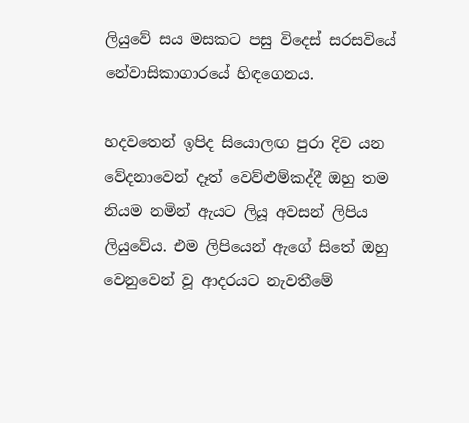ලියුවේ සය මසකට පසු විදෙස් සරසවියේ නේවාසිකාගාරයේ හිඳගෙනය.

හදවතෙන් ඉපිද සියොලඟ පුරා දිව යන වේදනාවෙන් දෑත් වෙව්ළුම්කද්දී ඔහු තම නියම නමින් ඇයට ලියූ අවසන් ලිපිය ලියුවේය. එම ලිපියෙන් ඇගේ සිතේ ඔහු වෙනුවෙන් වූ ආදරයට නැවතීමේ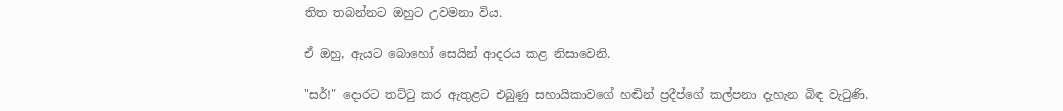තිත තබන්නට ඔහුට උවමනා විය.

ඒ ඔහු, ඇයට බොහෝ සෙයින් ආදරය කළ නිසාවෙනි.

"සර්!" දොරට තට්ටු කර ඇතුළට එබුණු සහායිකාවගේ හඬින් ප්‍රදීප්ගේ කල්පනා දැහැන බිඳ වැටුණි.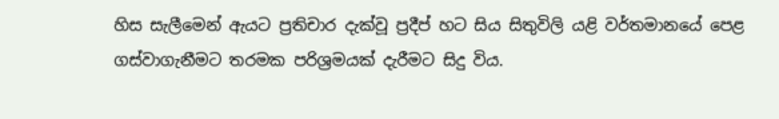හිස සැලීමෙන් ඇයට ප්‍රතිචාර දැක්වූ ප්‍රදීප් හට සිය සිතුවිලි යළි වර්තමානයේ පෙළ ගස්වාගැනීමට තරමක පරිශ්‍රමයක් දැරීමට සිදු විය.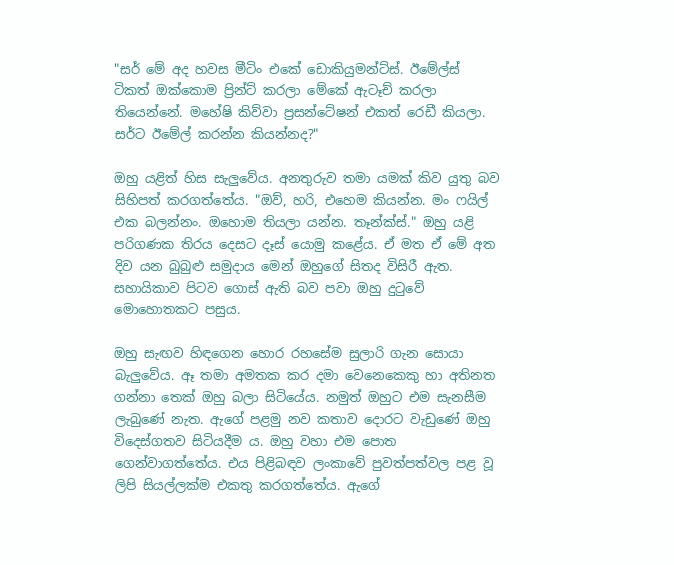"සර් මේ අද හවස මීටිං එකේ ඩොකියුමන්ට්ස්. ඊමේල්ස් ටිකත් ඔක්කොම ප්‍රින්ට් කරලා මේකේ ඇටෑච් කරලා තියෙන්නේ. මහේෂි කිව්වා ප්‍රසන්ටේෂන් එකත් රෙඩී කියලා. සර්ට ඊමේල් කරන්න කියන්නද?"

ඔහු යළිත් හිස සැලුවේය. අනතුරුව තමා යමක් කිව යුතු බව සිහිපත් කරගත්තේය. "ඔව්, හරි, එහෙම කියන්න. මං ෆයිල් එක බලන්නං. ඔහොම තියලා යන්න. තෑන්ක්ස්." ඔහු යළි පරිගණක තිරය දෙසට දෑස් යොමු කළේය. ඒ මත ඒ මේ අත දිව යන බුබුළු සමුදාය මෙන් ඔහුගේ සිතද විසිරී ඇත. සහායිකාව පිටව ගොස් ඇති බව පවා ඔහු දුටුවේ මොහොතකට පසුය.

ඔහු සැඟව හිඳගෙන හොර රහසේම සුලාරි ගැන සොයා බැලුවේය. ඈ තමා අමතක කර දමා වෙනෙකෙකු හා අතිනත ගන්නා තෙක් ඔහු බලා සිටියේය. නමුත් ඔහුට එම සැනසීම ලැබුණේ නැත. ඇගේ පළමු නව කතාව දොරට වැඩුණේ ඔහු විදෙස්ගතව සිටියදීම ය. ඔහු වහා එම පොත ගෙන්වාගත්තේය. එය පිළිබඳව ලංකාවේ පුවත්පත්වල පළ වූ ලිපි සියල්ලක්ම එකතු කරගත්තේය. ඇගේ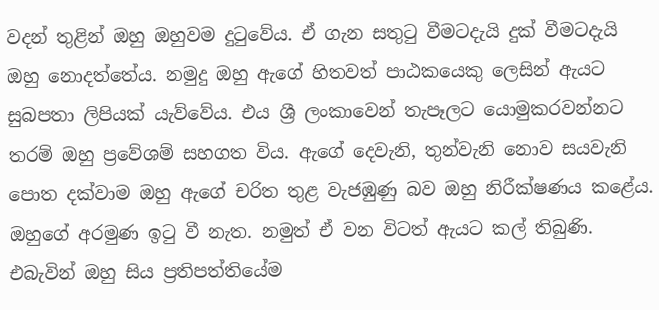වදන් තුළින් ඔහු ඔහුවම දුටුවේය. ඒ ගැන සතුටු වීමටදැයි දුක් වීමටදැයි ඔහු නොදත්තේය. නමුදු ඔහු ඇගේ හිතවත් පාඨකයෙකු ලෙසින් ඇයට සුබපතා ලිපියක් යැව්වේය. එය ශ්‍රී ලංකාවෙන් තැපෑලට යොමුකරවන්නට තරම් ඔහු ප්‍රවේශම් සහගත විය. ඇගේ දෙවැනි, තුන්වැනි නොව සයවැනි පොත දක්වාම ඔහු ඇගේ චරිත තුළ වැජඹුණු බව ඔහු නිරීක්ෂණය කළේය. ඔහුගේ අරමුණ ඉටු වී නැත. නමුත් ඒ වන විටත් ඇයට කල් තිබුණි. එබැවින් ඔහු සිය ප්‍රතිපත්තියේම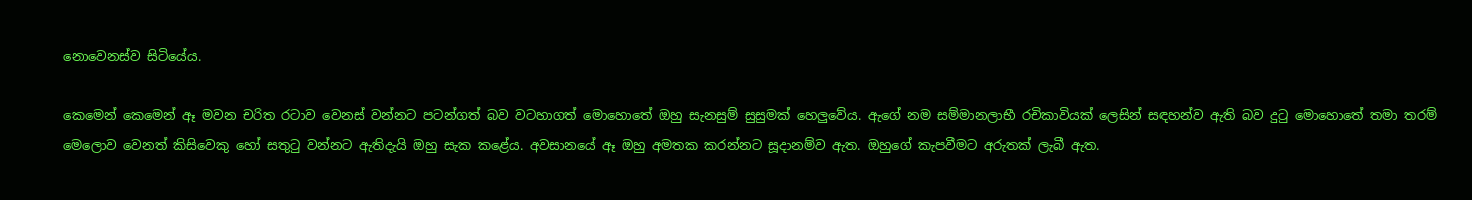නොවෙනස්ව සිටියේය.

කෙමෙන් කෙමෙන් ඈ මවන චරිත රටාව වෙනස් වන්නට පටන්ගත් බව වටහාගත් මොහොතේ ඔහු සැනසුම් සුසුමක් හෙලුවේය. ඇගේ නම සම්මානලාභී රචිකාවියක් ලෙසින් සඳහන්ව ඇති බව දුටු මොහොතේ තමා තරම් මෙලොව වෙනත් කිසිවෙකු හෝ සතුටු වන්නට ඇතිදැයි ඔහු සැක කළේය. අවසානයේ ඈ ඔහු අමතක කරන්නට සූදානම්ව ඇත. ඔහුගේ කැපවීමට අරුතක් ලැබී ඇත.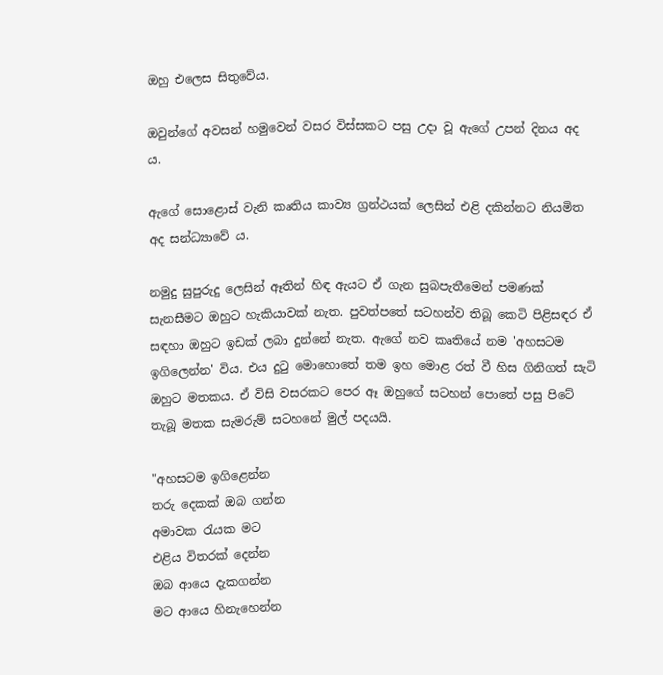ඔහු එලෙස සිතුවේය.

ඔවුන්ගේ අවසන් හමුවෙන් වසර විස්සකට පසු උදා වූ ඇගේ උපන් දිනය අද ය.

ඇගේ සොළොස් වැනි කෘතිය කාව්‍ය ග්‍රන්ථයක් ලෙසින් එළි දකින්නට නියමිත අද සන්ධ්‍යාවේ ය.

නමුදු සුපුරුදු ලෙසින් ඈතින් හිඳ ඇයට ඒ ගැන සුබපැතීමෙන් පමණක් සැනසීමට ඔහුට හැකියාවක් නැත. පුවත්පතේ සටහන්ව තිබූ කෙටි පිළිසඳර ඒ සඳහා ඔහුට ඉඩක් ලබා දුන්නේ නැත. ඇගේ නව කෘතියේ නම 'අහසටම ඉගිලෙන්න' විය. එය දුටු මොහොතේ තම ඉහ මොළ රත් වී හිස ගිනිගත් සැටි ඔහුට මතකය. ඒ විසි වසරකට පෙර ඈ ඔහුගේ සටහන් පොතේ පසු පිටේ තැබූ මතක සැමරුම් සටහනේ මුල් පදයයි.

"අහසටම ඉගිළෙන්න
තරු දෙකක් ඔබ ගන්න
අමාවක රැයක මට
එළිය විතරක් දෙන්න
ඔබ ආයෙ දැකගන්න
මට ආයෙ හිනැහෙන්න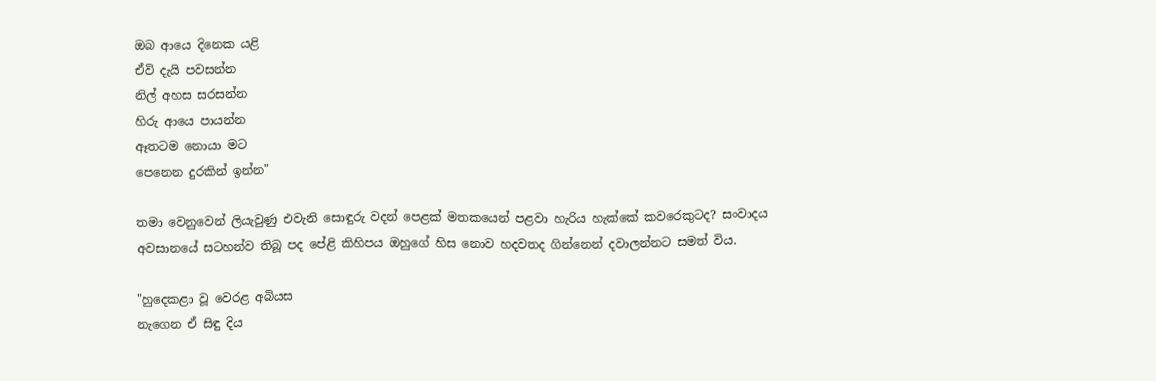ඔබ ආයෙ දිනෙක යළි
ඒවි දැයි පවසන්න
නිල් අහස සරසන්න
හිරු ආයෙ පායන්න
ඈතටම නොයා මට
පෙනෙන දුරකින් ඉන්න"

තමා වෙනුවෙන් ලියැවුණු එවැනි සොඳුරු වදන් පෙළක් මතකයෙන් පළවා හැරිය හැක්කේ කවරෙකුටද? සංවාදය අවසානයේ සටහන්ව තිබූ පද පේළි කිහිපය ඔහුගේ හිස නොව හදවතද ගින්නෙන් දවාලන්නට සමත් විය.

"හුදෙකළා වූ වෙරළ අබියස
නැගෙන ඒ සිඳු දිය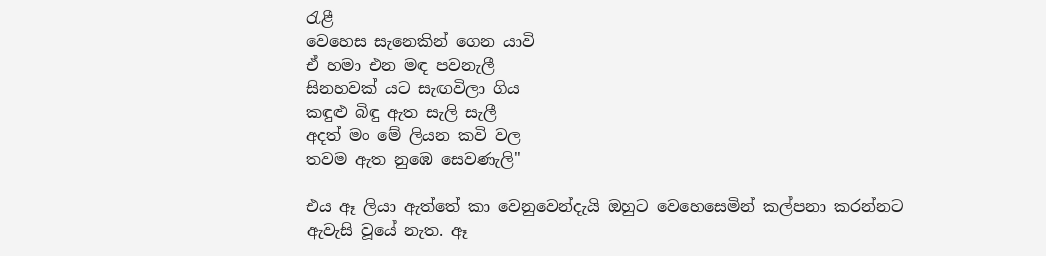රැළී
වෙහෙස සැනෙකින් ගෙන යාවි
ඒ හමා එන මඳ පවනැලී
සිනහවක් යට සැඟවිලා ගිය
කඳුළු බිඳු ඇත සැලි සැලී
අදත් මං මේ ලියන කවි වල
තවම ඇත නුඹෙ සෙවණැලි"

එය ඈ ලියා ඇත්තේ කා වෙනුවෙන්දැයි ඔහුට වෙහෙසෙමින් කල්පනා කරන්නට ඇවැසි වූයේ නැත. ඈ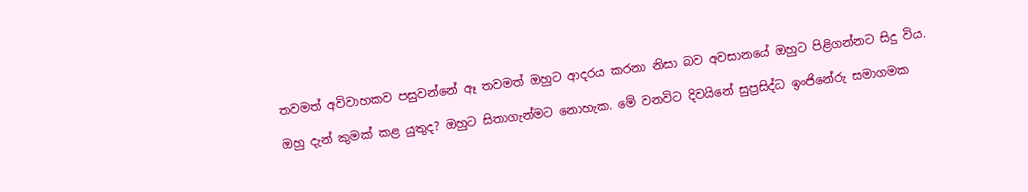තවමත් අවිවාහකව පසුවන්නේ ඈ තවමත් ඔහුට ආදරය කරනා නිසා බව අවසානයේ ඔහුට පිළිගන්නට සිදු විය.

ඔහු දැන් කුමක් කළ යුතුද? ඔහුට සිතාගැන්මට නොහැක. මේ වනවිට දිවයිනේ සුප්‍රසිද්ධ ඉංජිනේරු සමාගමක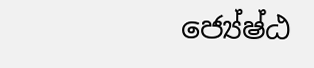ජ්‍යේෂ්ඨ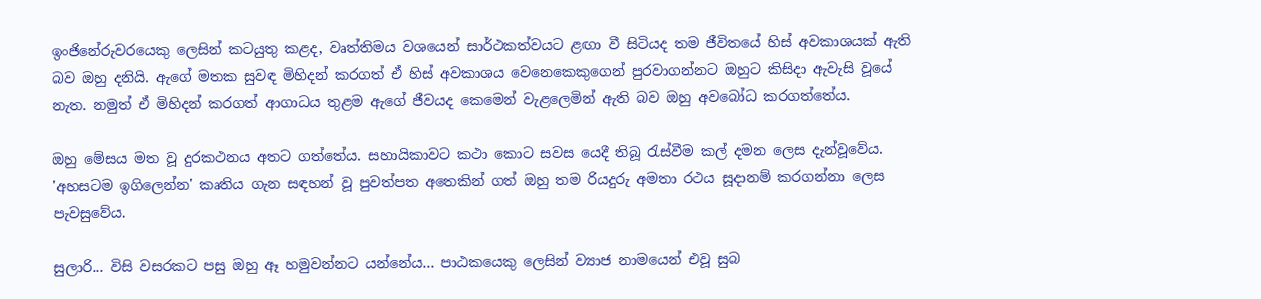ඉංජිනේරුවරයෙකු ලෙසින් කටයුතු කළද, වෘත්තිමය වශයෙන් සාර්ථකත්වයට ළඟා වී සිටියද තම ජීවිතයේ හිස් අවකාශයක් ඇති බව ඔහු දනියි. ඇගේ මතක සුවඳ මිහිදන් කරගත් ඒ හිස් අවකාශය වෙනෙකෙකුගෙන් පුරවාගන්නට ඔහුට කිසිදා ඇවැසි වූයේ නැත. නමුත් ඒ මිහිදන් කරගත් ආගාධය තුළම ඇගේ ජීවයද කෙමෙන් වැළලෙමින් ඇති බව ඔහු අවබෝධ කරගත්තේය.

ඔහු මේසය මත වූ දුරකථනය අතට ගත්තේය. සහායිකාවට කථා කොට සවස යෙදී තිබූ රැස්වීම කල් දමන ලෙස දැන්වූවේය. 'අහසටම ඉගිලෙන්න' කෘතිය ගැන සඳහන් වූ පුවත්පත අතෙකින් ගත් ඔහු තම රියදුරු අමතා රථය සූදානම් කරගන්නා ලෙස පැවසුවේය.

සුලාරි... විසි වසරකට පසු ඔහු ඈ හමුවන්නට යන්නේය... පාඨකයෙකු ලෙසින් ව්‍යාජ නාමයෙන් එවූ සුබ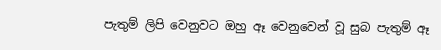පැතුම් ලිපි වෙනුවට ඔහු ඈ වෙනුවෙන් වූ සුබ පැතුම් ඈ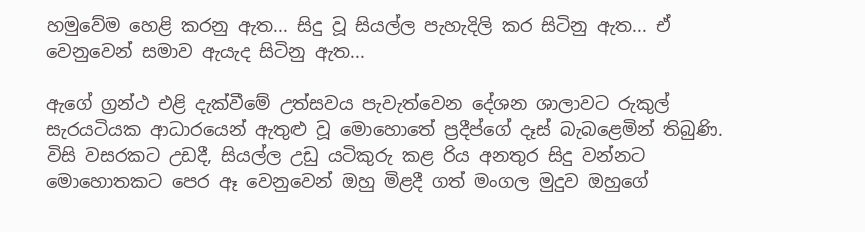හමුවේම හෙළි කරනු ඇත... සිදු වූ සියල්ල පැහැදිලි කර සිටිනු ඇත... ඒ වෙනුවෙන් සමාව ඇයැද සිටිනු ඇත...

ඇගේ ග්‍රන්ථ එළි දැක්වීමේ උත්සවය පැවැත්වෙන දේශන ශාලාවට රුකුල් සැරයටියක ආධාරයෙන් ඇතුළු වූ මොහොතේ ප්‍රදීප්ගේ දෑස් බැබළෙමින් තිබුණි. විසි වසරකට උඩදී, සියල්ල උඩු යටිකුරු කළ රිය අනතුර සිදු වන්නට මොහොතකට පෙර ඈ වෙනුවෙන් ඔහු මිළදී ගත් මංගල මුදුව ඔහුගේ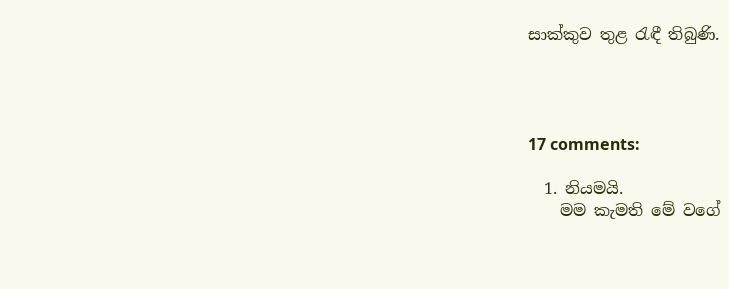සාක්කුව තුළ රැඳී තිබුණි.




17 comments:

  1. නියමයි.
    මම කැමති මේ වගේ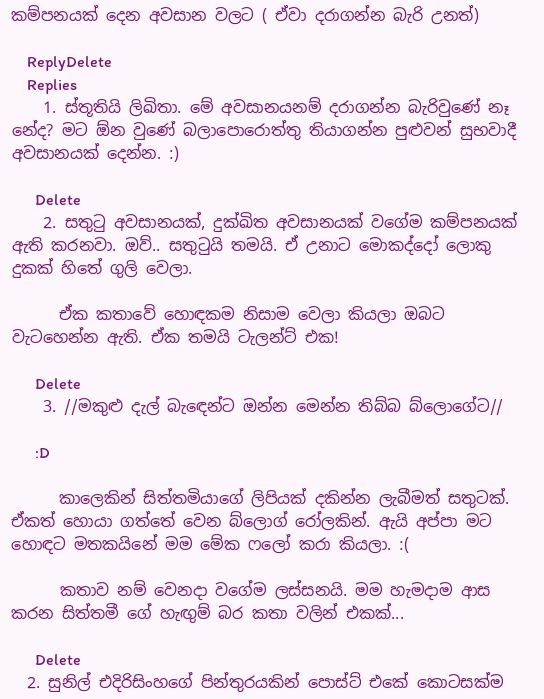කම්පනයක් දෙන අවසාන වලට ( ඒවා දරාගන්න බැරි උනත්)

    ReplyDelete
    Replies
    1. ස්තූතියි ලිඛිතා. මේ අවසානයනම් දරාගන්න බැරිවුණේ නෑ නේද? මට ඕන වුණේ බලාපොරොත්තු තියාගන්න පුළුවන් සුභවාදී අවසානයක් දෙන්න. :)

      Delete
    2. සතුටු අවසානයක්, දුක්ඛිත අවසානයක් වගේම කම්පනයක් ඇති කරනවා. ඔව්.. සතුටුයි තමයි. ඒ උනාට මොකද්දෝ ලොකු දුකක් හිතේ ගුලි වෙලා.

      ඒක කතාවේ හොඳකම නිසාම වෙලා කියලා ඔබට වැටහෙන්න ඇති. ඒක තමයි ටැලන්ට් එක!

      Delete
    3. //මකුළු දැල් බැඳෙන්ට ඔන්න මෙන්න තිබ්බ බ්ලොගේට//

      :D

      කාලෙකින් සිත්තමියාගේ ලිපියක් දකින්න ලැබීමත් සතුටක්. ඒකත් හොයා ගත්තේ වෙන බ්ලොග් රෝලකින්. ඇයි අප්පා මට හොඳට මතකයිනේ මම මේක ෆලෝ කරා කියලා. :(

      කතාව නම් වෙනදා වගේම ලස්සනයි. මම හැමදාම ආස කරන සිත්තමී ගේ හැඟුම් බර කතා වලින් එකක්...

      Delete
  2. සුනිල් එදිරිසිංහගේ පින්තුරයකින් පොස්ට් එකේ කොටසක්ම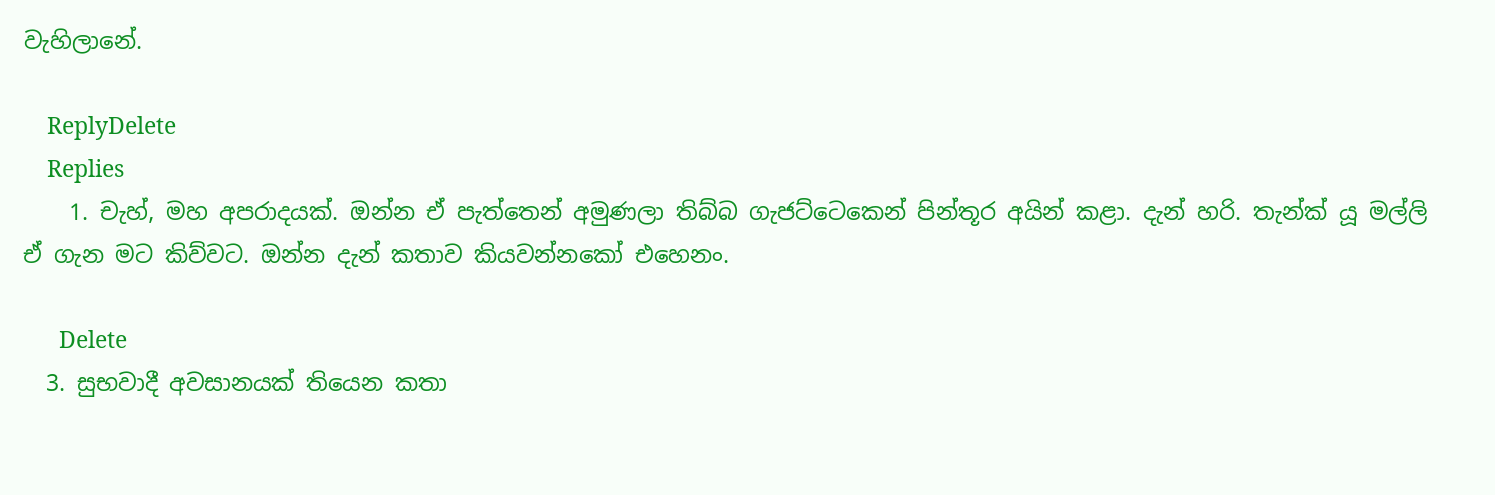වැහිලානේ.

    ReplyDelete
    Replies
    1. චැහ්, මහ අපරාදයක්. ඔන්න ඒ පැත්තෙන් අමුණලා තිබ්බ ගැජට්ටෙකෙන් පින්තූර අයින් කළා. දැන් හරි. තැන්ක් යූ මල්ලි ඒ ගැන මට කිව්වට. ඔන්න දැන් කතාව කියවන්නකෝ එහෙනං.

      Delete
  3. සුභවාදී අවසානයක් තියෙන කතා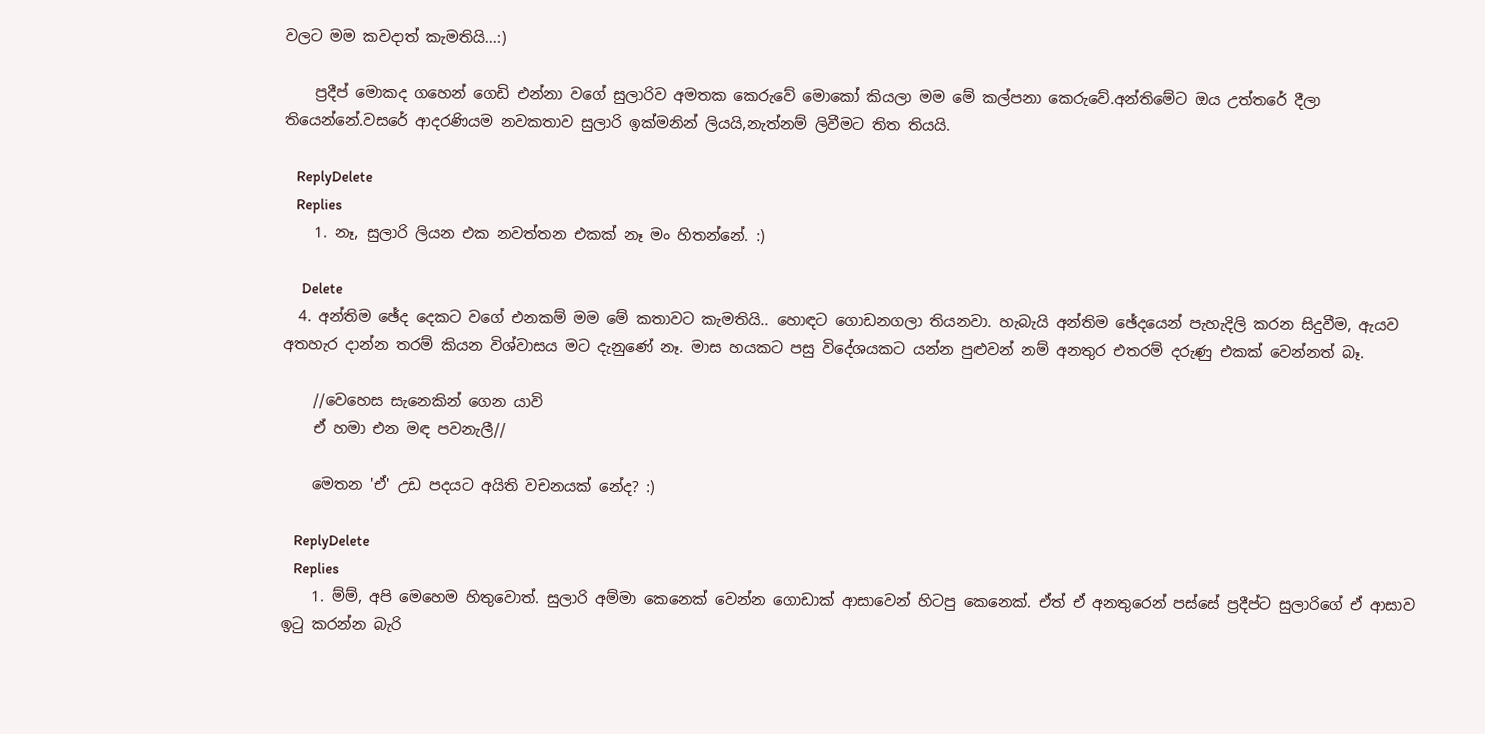වලට මම කවදාත් කැමතියි...:)

    ප්‍රදීප් මොකද ගහෙන් ගෙඩි එන්නා වගේ සුලාරිව අමතක කෙරුවේ මොකෝ කියලා මම මේ කල්පනා කෙරුවේ.අන්තිමේට ඔය උත්තරේ දීලා තියෙන්නේ.වසරේ ආදරණියම නවකතාව සුලාරි ඉක්මනින් ලියයි,නැත්නම් ලිවීමට තිත තියයි.

    ReplyDelete
    Replies
    1. නෑ, සුලාරි ලියන එක නවත්තන එකක් නෑ මං හිතන්නේ. :)

      Delete
  4. අන්තිම ඡේද දෙකට වගේ එනකම් මම මේ කතාවට කැමතියි.. හොඳට ගොඩනගලා තියනවා. හැබැ‍යි අන්තිම ඡේදයෙන් පැහැදිලි කරන සිදුවීම, ඇයව අතහැර දාන්න තරම් කියන විශ්වාසය මට දැනුණේ නෑ. මාස හයකට පසු විදේශයකට යන්න පුළුවන් නම් අනතුර එතරම් දරුණු එකක් වෙන්නත් බෑ.

    //වෙහෙස සැනෙකින් ගෙන යාවි
    ඒ හමා එන මඳ පවනැලී//

    මෙතන 'ඒ' උඩ පදයට අයිති වචනයක් නේද? :)

    ReplyDelete
    Replies
    1. ම්ම්, අපි මෙහෙම හිතුවොත්. සුලාරි අම්මා කෙනෙක් වෙන්න ගොඩාක් ආසාවෙන් හිටපු කෙනෙක්. ඒත් ඒ අනතුරෙන් පස්සේ ප්‍රදීප්ට සුලාරිගේ ඒ ආසාව ඉටු කරන්න බැරි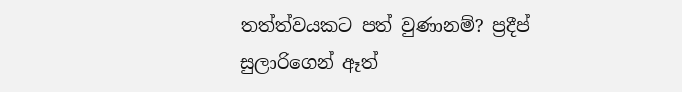තත්ත්වයකට පත් වුණානම්? ප්‍රදීප් සුලාරිගෙන් ඈත්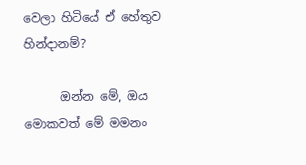වෙලා හිටියේ ඒ හේතුව හින්දානම්?

      ඔන්න මේ, ඔය මොකවත් මේ මමනං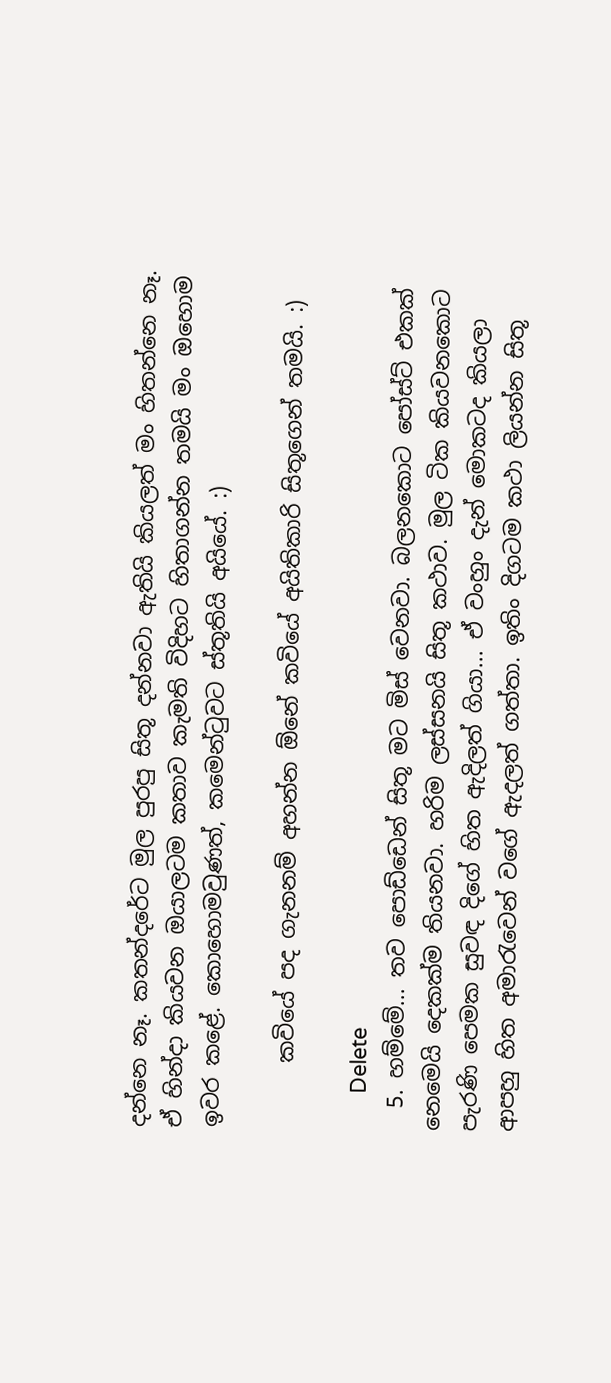දන්නෙ නෑ. කතන්දරේට මුල පුරපු සිතූ දන්නවා ඇතියි කියලත් මං හිතන්නෙ නෑ. ඒ හින්දා කියවන ඔයාලටම කතාව කැමති විදිහට හිතාගන්න තමයි මං ඔහොම ඉවර කළේ. කොහොමවුණත්, කමෙන්ටුවට ස්තූතියි අයියේ. :)

      කවියේ පද ගැනනම් අහන්න ඕනේ කවියේ අයිතිකාරි සිතූගෙන් තමයි. :)

      Delete
  5. හම්මේ... තව පොඩ්ඩෙන් සිතූ මට මිස් වෙනවා. බලනකොට පෝස්ට් එකක් නෙමෙයි දෙකක්ම තියනවා. හරිම ලස්සනයි සිතූ කථාව. මුල ටික කියවනකොට පැරණි පෙමක සුවඳ දිගේ හිත ඇදිලත් ගියා... ඒ වංහුං දැන් මොකටද කියලා ආපහු හිත අමාරැවෙන් වගේ ඇදලත් ගත්තා. ඉතිං දිගටම කථා ලියන්න සිතූ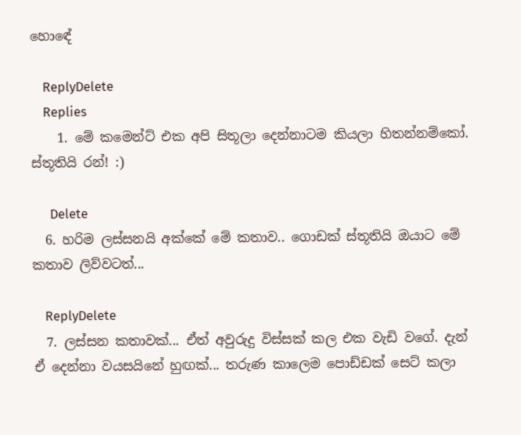හොඳේ

    ReplyDelete
    Replies
    1. මේ කමෙන්ට් එක අපි සිතූලා දෙන්නාටම කියලා හිතන්නම්කෝ. ස්තූතියි රන්! :)

      Delete
  6. හරිම ලස්සනයි අක්කේ මේ කතාව.. ගොඩක් ස්තූතියි ඔයාට මේ කතාව ලිව්වටත්...

    ReplyDelete
  7. ලස්සන කතාවක්... ඒත් අවුරුදු විස්සක් කල එක වැඩි වගේ. දැන් ඒ දෙන්නා වයසයිනේ හුඟක්... තරුණ කාලෙම පොඩ්ඩක් සෙට් කලා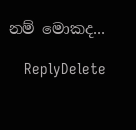නම් මොකද...

    ReplyDelete